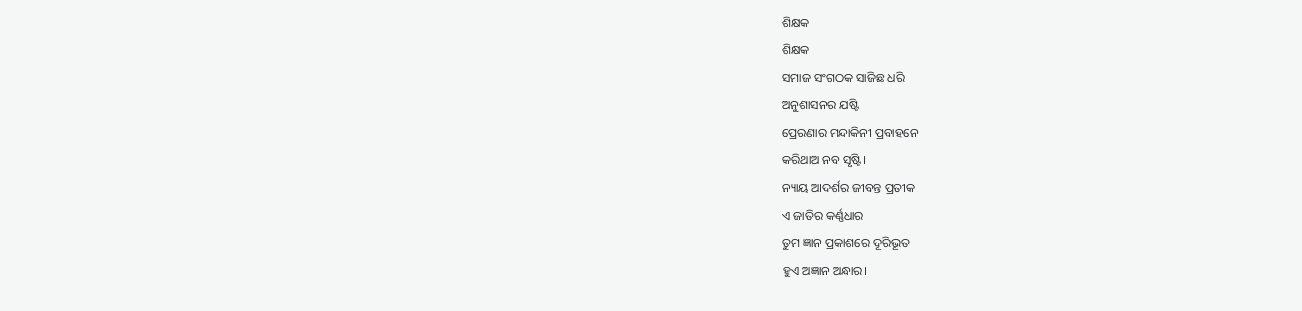ଶିକ୍ଷକ
ଶିକ୍ଷକ
ସମାଜ ସଂଗଠକ ସାଜିଛ ଧରି
ଅନୁଶାସନର ଯଷ୍ଟି
ପ୍ରେରଣାର ମନ୍ଦାକିନୀ ପ୍ରବାହନେ
କରିଥାଅ ନବ ସୃଷ୍ଟି।
ନ୍ୟାୟ ଆଦର୍ଶର ଜୀବନ୍ତ ପ୍ରତୀକ
ଏ ଜାତିର କର୍ଣ୍ଣଧାର
ତୁମ ଜ୍ଞାନ ପ୍ରକାଶରେ ଦୂରିଭୂତ
ହୁଏ ଅଜ୍ଞାନ ଅନ୍ଧାର।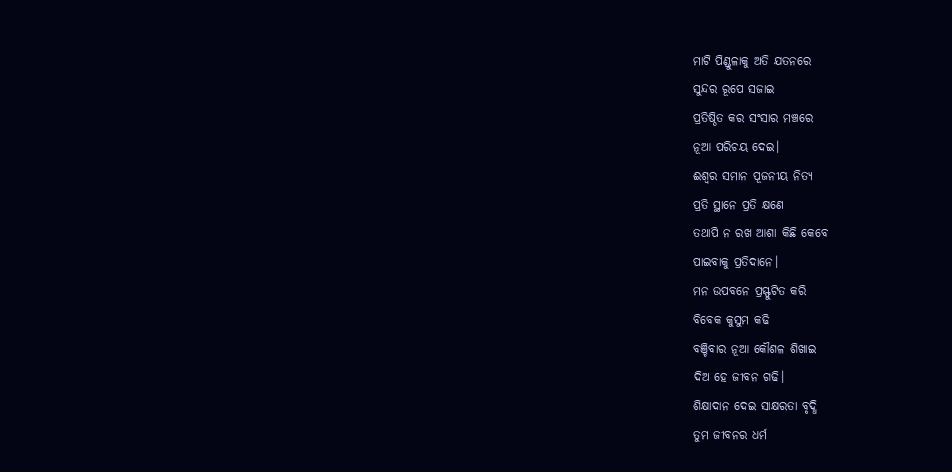ମାଟି ପିଣ୍ଡୁଳାକୁ ଅତି ଯତନରେ
ସୁନ୍ଦର ରୂପେ ସଜାଇ
ପ୍ରତିଷ୍ଠିତ କର ସଂସାର ମଞ୍ଚରେ
ନୂଆ ପରିଚୟ ଦେଇ।
ଈଶ୍ବର ସମାନ ପୂଜନୀୟ ନିତ୍ୟ
ପ୍ରତି ସ୍ଥାନେ ପ୍ରତି କ୍ଷଣେ
ତଥାପି ନ ରଖ ଆଶା କିଛି କେବେ
ପାଇବାକୁ ପ୍ରତିଦାନେ।
ମନ ଉପବନେ ପ୍ରସ୍ଫୁଟିତ କରି
ବିବେକ କୁସୁମ କଢି
ବଞ୍ଚିବାର ନୂଆ କୌଶଳ ଶିଖାଇ
ଦିଅ ହେ ଜୀବନ ଗଢି।
ଶିକ୍ଷାଦାନ ଦେଇ ସାକ୍ଷରତା ବୃଦ୍ଧି
ତୁମ ଜୀବନର ଧର୍ମ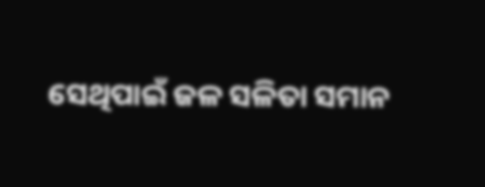ସେଥିପାଇଁ ଜଳ ସଳିତା ସମାନ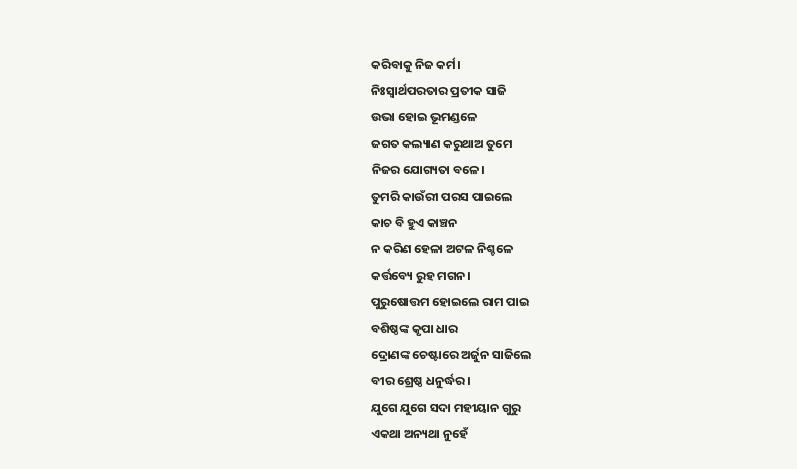କରିବାକୁ ନିଜ କର୍ମ।
ନିଃସ୍ୱାର୍ଥପରତାର ପ୍ରତୀକ ସାଜି
ଉଭା ହୋଇ ଭୂମଣ୍ଡଳେ
ଜଗତ କଲ୍ୟାଣ କରୁଥାଅ ତୁମେ
ନିଜର ଯୋଗ୍ୟତା ବଳେ।
ତୁମରି କାଉଁରୀ ପରସ ପାଇଲେ
କାଚ ବି ହୁଏ କାଞ୍ଚନ
ନ କରିଣ ହେଳା ଅଟଳ ନିଶ୍ଚଳେ
କର୍ତ୍ତବ୍ୟେ ରୁହ ମଗନ।
ପୁରୁଷୋତ୍ତମ ହୋଇଲେ ରାମ ପାଇ
ବଶିଷ୍ଠଙ୍କ କୃପା ଧାର
ଦ୍ରୋଣଙ୍କ ଚେଷ୍ଟାରେ ଅର୍ଜୁନ ସାଜିଲେ
ବୀର ଶ୍ରେଷ୍ଠ ଧନୁର୍ଦ୍ଧର ।
ଯୁଗେ ଯୁଗେ ସଦା ମହୀୟାନ ଗୁରୁ
ଏକଥା ଅନ୍ୟଥା ନୁହେଁ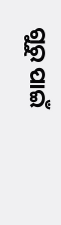ଗୁରୁ ପାଇଁ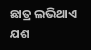ଛାତ୍ର ଲଭିଥାଏ ଯଶ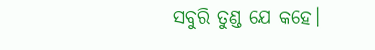ସବୁରି ତୁଣ୍ଡ ଯେ କହେ।